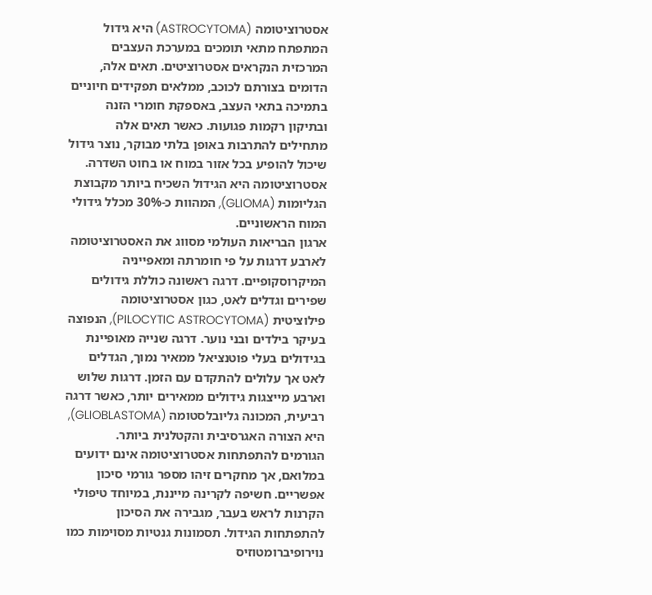אסטרוציטומה (ASTROCYTOMA) היא גידול המתפתח מתאי תומכים במערכת העצבים המרכזית הנקראים אסטרוציטים. תאים אלה, הדומים בצורתם לכוכב, ממלאים תפקידים חיוניים בתמיכה בתאי העצב, באספקת חומרי הזנה ובתיקון רקמות פגועות. כאשר תאים אלה מתחילים להתרבות באופן בלתי מבוקר, נוצר גידול שיכול להופיע בכל אזור במוח או בחוט השדרה. אסטרוציטומה היא הגידול השכיח ביותר מקבוצת הגליומות (GLIOMA), המהוות כ-30% מכלל גידולי המוח הראשוניים.
ארגון הבריאות העולמי מסווג את האסטרוציטומה לארבע דרגות על פי חומרתה ומאפייניה המיקרוסקופיים. דרגה ראשונה כוללת גידולים שפירים וגדלים לאט, כגון אסטרוציטומה פילוציטית (PILOCYTIC ASTROCYTOMA), הנפוצה בעיקר בילדים ובני נוער. דרגה שנייה מאופיינת בגידולים בעלי פוטנציאל ממאיר נמוך, הגדלים לאט אך עלולים להתקדם עם הזמן. דרגות שלוש וארבע מייצגות גידולים ממאירים יותר, כאשר דרגה רביעית, המכונה גליובלסטומה (GLIOBLASTOMA), היא הצורה האגרסיבית והקטלנית ביותר.
הגורמים להתפתחות אסטרוציטומה אינם ידועים במלואם, אך מחקרים זיהו מספר גורמי סיכון אפשריים. חשיפה לקרינה מייננת, במיוחד טיפולי הקרנות לראש בעבר, מגבירה את הסיכון להתפתחות הגידול. תסמונות גנטיות מסוימות כמו נוירופיברומטוזיס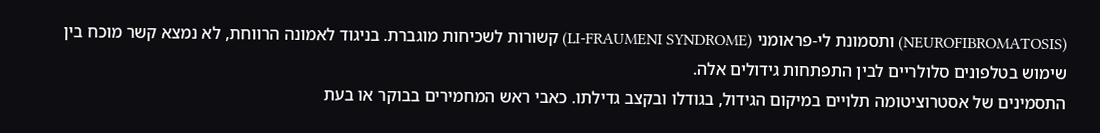(NEUROFIBROMATOSIS) ותסמונת לי-פראומני (LI-FRAUMENI SYNDROME) קשורות לשכיחות מוגברת. בניגוד לאמונה הרווחת, לא נמצא קשר מוכח בין שימוש בטלפונים סלולריים לבין התפתחות גידולים אלה.
התסמינים של אסטרוציטומה תלויים במיקום הגידול, בגודלו ובקצב גדילתו. כאבי ראש המחמירים בבוקר או בעת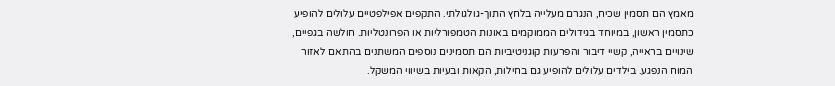מאמץ הם תסמין שכיח, הנגרם מעלייה בלחץ התוך-גולגולתי. התקפים אפילפטיים עלולים להופיע כתסמין ראשון, במיוחד בגידולים הממוקמים באונות הטמפורליות או הפרונטליות. חולשה בגפיים, שינויים בראייה, קשיי דיבור והפרעות קוגניטיביות הם תסמינים נוספים המשתנים בהתאם לאזור המוח הנפגע. בילדים עלולים להופיע גם בחילות, הקאות ובעיות בשיווי המשקל.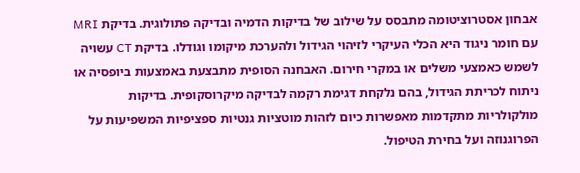אבחון אסטרוציטומה מתבסס על שילוב של בדיקות הדמיה ובדיקה פתולוגית. בדיקת MRI עם חומר ניגוד היא הכלי העיקרי לזיהוי הגידול ולהערכת מיקומו וגודלו. בדיקת CT עשויה לשמש כאמצעי משלים או במקרי חירום. האבחנה הסופית מתבצעת באמצעות ביופסיה או ניתוח לכריתת הגידול, בהם נלקחת דגימת רקמה לבדיקה מיקרוסקופית. בדיקות מולקולריות מתקדמות מאפשרות כיום לזהות מוטציות גנטיות ספציפיות המשפיעות על הפרוגנוזה ועל בחירת הטיפול.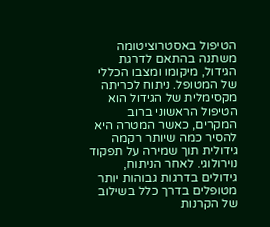הטיפול באסטרוציטומה משתנה בהתאם לדרגת הגידול, מיקומו ומצבו הכללי של המטופל. ניתוח לכריתה מקסימלית של הגידול הוא הטיפול הראשוני ברוב המקרים, כאשר המטרה היא להסיר כמה שיותר רקמה גידולית תוך שמירה על תפקוד נוירולוגי. לאחר הניתוח, גידולים בדרגות גבוהות יותר מטופלים בדרך כלל בשילוב של הקרנות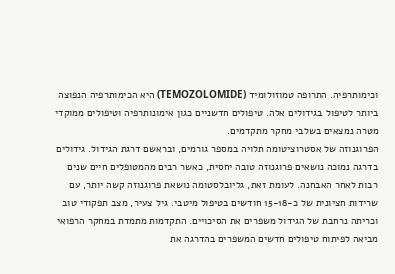וכימותרפיה. התרופה טמוזולומיד (TEMOZOLOMIDE) היא הכימותרפיה הנפוצה ביותר לטיפול בגידולים אלה. טיפולים חדשניים כגון אימונותרפיה וטיפולים ממוקדי מטרה נמצאים בשלבי מחקר מתקדמים.
הפרוגנוזה של אסטרוציטומה תלויה במספר גורמים, ובראשם דרגת הגידול. גידולים בדרגה נמוכה נושאים פרוגנוזה טובה יחסית, כאשר רבים מהמטופלים חיים שנים רבות לאחר האבחנה. לעומת זאת, גליובלסטומה נושאת פרוגנוזה קשה יותר, עם שרידות חציונית של כ-15-18 חודשים בטיפול מיטבי. גיל צעיר, מצב תפקודי טוב וכריתה נרחבת של הגידול משפרים את הסיכויים. התקדמות מתמדת במחקר הרפואי מביאה לפיתוח טיפולים חדשים המשפרים בהדרגה את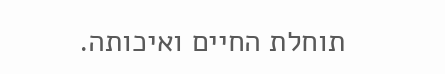תוחלת החיים ואיכותה.